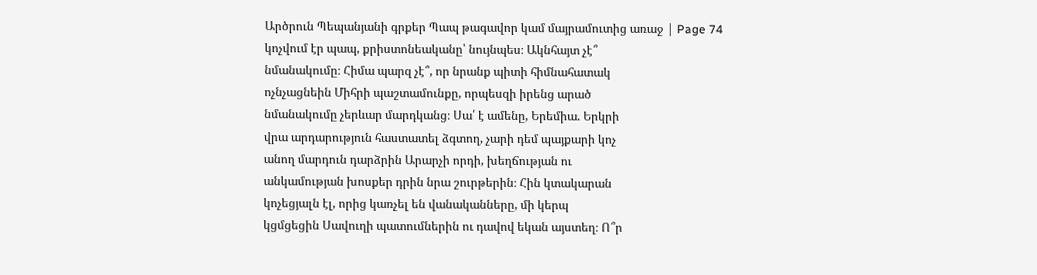Արծրուն Պեպանյանի գրքեր Պապ թագավոր կամ մայրամուտից առաջ | Page 74
կոչվում էր պապ, քրիստոնեականը՝ նույնպես։ Ակնհայտ չէ՞
նմանակումը։ Հիմա պարզ չէ՞, որ նրանք պիտի հիմնահատակ
ոչնչացնեին Միհրի պաշտամունքը, որպեսզի իրենց արած
նմանակումը չերևար մարդկանց։ Սա՛ է ամենը, Երեմիա. Երկրի
վրա արդարություն հաստատել ձգտող, չարի դեմ պայքարի կոչ
անող մարդուն դարձրին Արարչի որդի, խեղճության ու
անկամության խոսքեր դրին նրա շուրթերին։ Հին կտակարան
կոչեցյալն էլ, որից կառչել են վանականները, մի կերպ
կցմցեցին Սավուղի պատումներին ու դավով եկան այստեղ։ Ո՞ր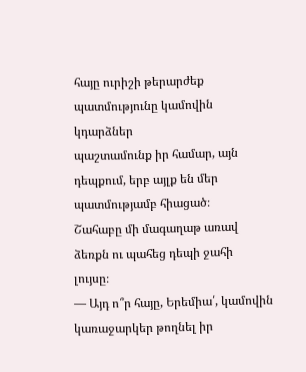հայը ուրիշի թերարժեք պատմությունը կամովին կդարձներ
պաշտամունք իր համար, այն դեպքում, երբ այլք են մեր
պատմությամբ հիացած։
Շահաբը մի մագաղաթ առավ ձեռքն ու պահեց դեպի ջահի
լույսը։
— Այդ ո՞ր հայը, Երեմիա՛, կամովին կառաջարկեր թողնել իր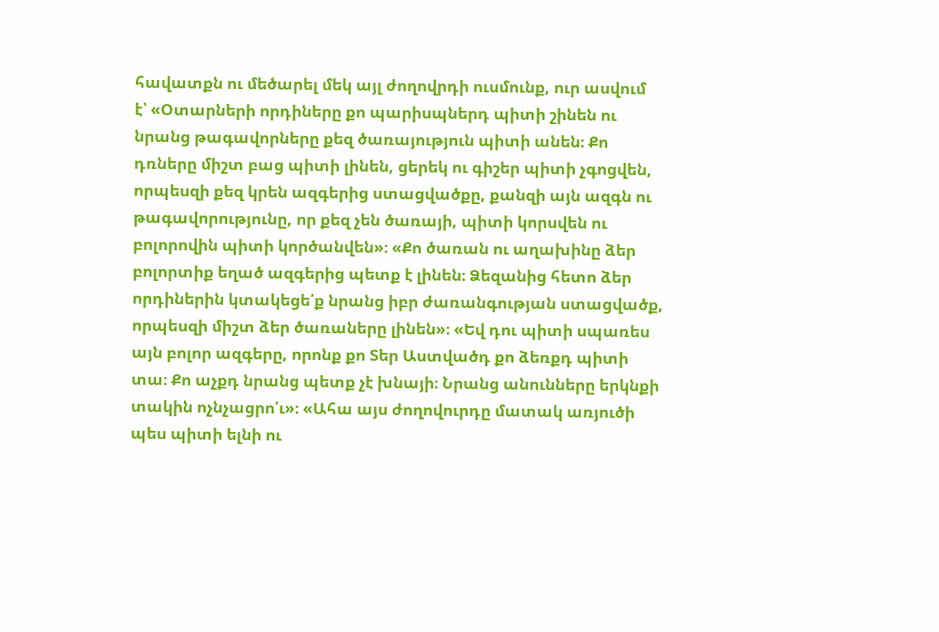հավատքն ու մեծարել մեկ այլ ժողովրդի ուսմունք, ուր ասվում
է՝ «Օտարների որդիները քո պարիսպներդ պիտի շինեն ու
նրանց թագավորները քեզ ծառայություն պիտի անեն։ Քո
դռները միշտ բաց պիտի լինեն, ցերեկ ու գիշեր պիտի չգոցվեն,
որպեսզի քեզ կրեն ազգերից ստացվածքը, քանզի այն ազգն ու
թագավորությունը, որ քեզ չեն ծառայի, պիտի կորսվեն ու
բոլորովին պիտի կործանվեն»։ «Քո ծառան ու աղախինը ձեր
բոլորտիք եղած ազգերից պետք է լինեն։ Ձեզանից հետո ձեր
որդիներին կտակեցե՛ք նրանց իբր ժառանգության ստացվածք,
որպեսզի միշտ ձեր ծառաները լինեն»։ «Եվ դու պիտի սպառես
այն բոլոր ազգերը, որոնք քո Տեր Աստվածդ քո ձեռքդ պիտի
տա։ Քո աչքդ նրանց պետք չէ խնայի։ Նրանց անունները երկնքի
տակին ոչնչացրո՛ւ»։ «Ահա այս ժողովուրդը մատակ առյուծի
պես պիտի ելնի ու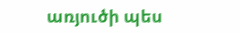առյուծի պես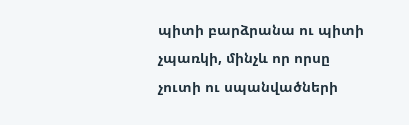պիտի բարձրանա ու պիտի
չպառկի, մինչև որ որսը չուտի ու սպանվածների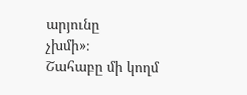արյունը
չխմի»։
Շահաբը մի կողմ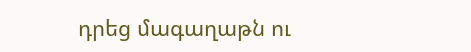դրեց մագաղաթն ու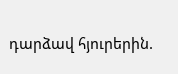դարձավ հյուրերին.